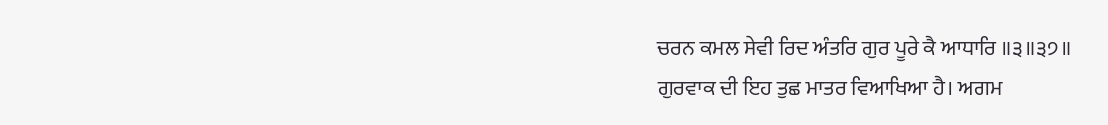ਚਰਨ ਕਮਲ ਸੇਵੀ ਰਿਦ ਅੰਤਰਿ ਗੁਰ ਪੂਰੇ ਕੈ ਆਧਾਰਿ ॥੩॥੩੭॥
ਗੁਰਵਾਕ ਦੀ ਇਹ ਤੁਛ ਮਾਤਰ ਵਿਆਖਿਆ ਹੈ। ਅਗਮ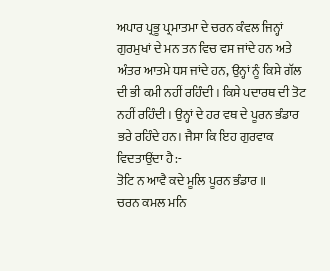ਅਪਾਰ ਪ੍ਰਭੂ ਪ੍ਰਮਾਤਮਾ ਦੇ ਚਰਨ ਕੰਵਲ ਜਿਨ੍ਹਾਂ ਗੁਰਮੁਖਾਂ ਦੇ ਮਨ ਤਨ ਵਿਚ ਵਸ ਜਾਂਦੇ ਹਨ ਅਤੇ ਅੰਤਰ ਆਤਮੇ ਧਸ ਜਾਂਦੇ ਹਨ, ਉਨ੍ਹਾਂ ਨੂੰ ਕਿਸੇ ਗੱਲ ਦੀ ਭੀ ਕਮੀ ਨਹੀਂ ਰਹਿੰਦੀ । ਕਿਸੇ ਪਦਾਰਥ ਦੀ ਤੋਟ ਨਹੀਂ ਰਹਿੰਦੀ । ਉਨ੍ਹਾਂ ਦੇ ਹਰ ਵਥ ਦੇ ਪੂਰਨ ਭੰਡਾਰ ਭਰੇ ਰਹਿੰਦੇ ਹਨ। ਜੈਸਾ ਕਿ ਇਹ ਗੁਰਵਾਕ ਵਿਦਤਾਉਂਦਾ ਹੈ :-
ਤੋਟਿ ਨ ਆਵੈ ਕਦੇ ਮੂਲਿ ਪੂਰਨ ਭੰਡਾਰ ॥
ਚਰਨ ਕਮਲ ਮਨਿ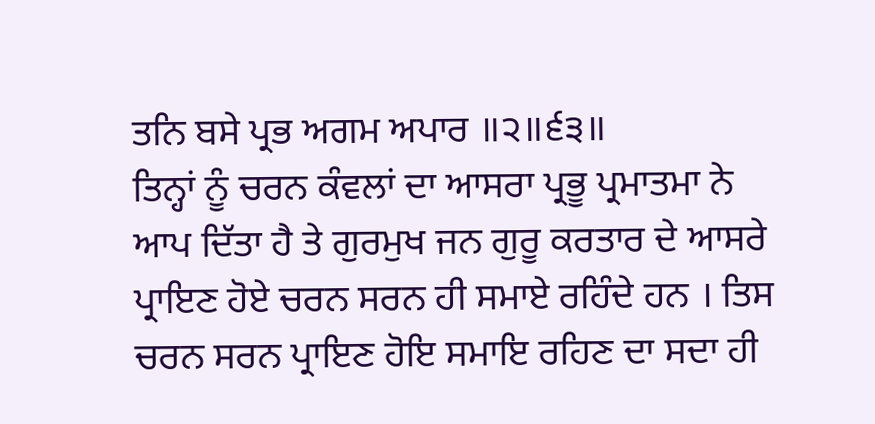ਤਨਿ ਬਸੇ ਪ੍ਰਭ ਅਗਮ ਅਪਾਰ ॥੨॥੬੩॥
ਤਿਨ੍ਹਾਂ ਨੂੰ ਚਰਨ ਕੰਵਲਾਂ ਦਾ ਆਸਰਾ ਪ੍ਰਭੂ ਪ੍ਰਮਾਤਮਾ ਨੇ ਆਪ ਦਿੱਤਾ ਹੈ ਤੇ ਗੁਰਮੁਖ ਜਨ ਗੁਰੂ ਕਰਤਾਰ ਦੇ ਆਸਰੇ ਪ੍ਰਾਇਣ ਹੋਏ ਚਰਨ ਸਰਨ ਹੀ ਸਮਾਏ ਰਹਿੰਦੇ ਹਨ । ਤਿਸ ਚਰਨ ਸਰਨ ਪ੍ਰਾਇਣ ਹੋਇ ਸਮਾਇ ਰਹਿਣ ਦਾ ਸਦਾ ਹੀ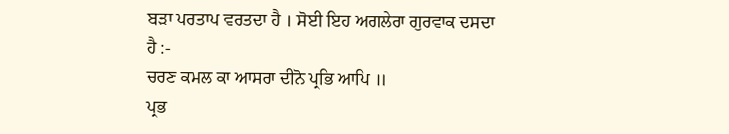ਬੜਾ ਪਰਤਾਪ ਵਰਤਦਾ ਹੈ । ਸੋਈ ਇਹ ਅਗਲੇਰਾ ਗੁਰਵਾਕ ਦਸਦਾ ਹੈ :-
ਚਰਣ ਕਮਲ ਕਾ ਆਸਰਾ ਦੀਨੋ ਪ੍ਰਭਿ ਆਪਿ ॥
ਪ੍ਰਭ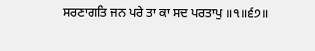ਸਰਣਾਗਤਿ ਜਨ ਪਰੇ ਤਾ ਕਾ ਸਦ ਪਰਤਾਪੁ ॥੧॥੬੭॥